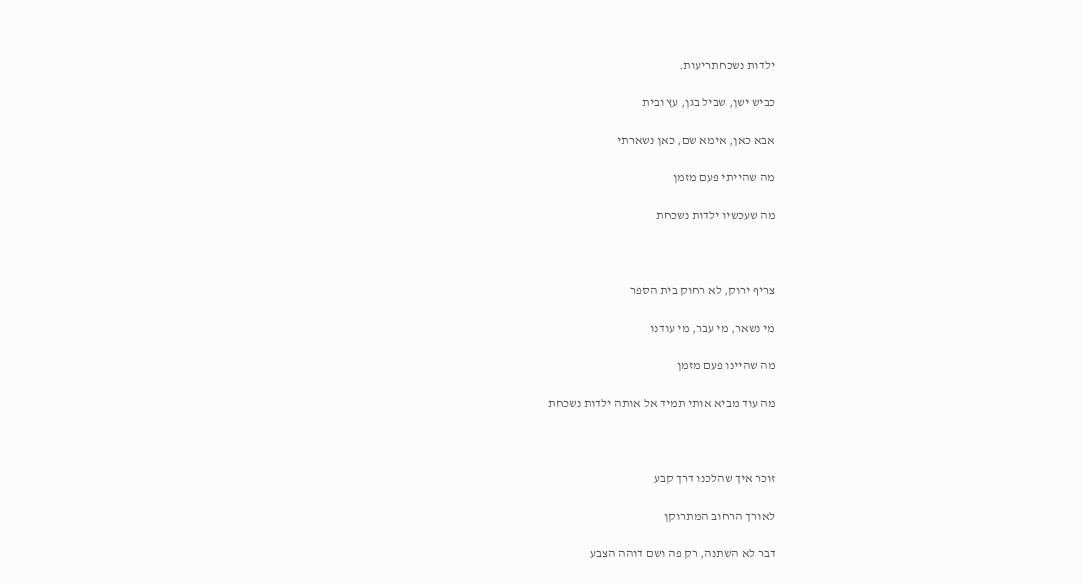ילדות נשכחתריעות.

כביש ישן, שביל בגן, עץ ובית

אבא כאן, אימא שם, כאן נשארתי

מה שהייתי פעם מזמן

מה שעכשיו ילדות נשכחת



צריף ירוק, לא רחוק בית הספר

מי נשאר, מי עבר, מי עודנו

מה שהיינו פעם מזמן

מה עוד מביא אותי תמיד אל אותה ילדות נשכחת



זוכר איך שהלכנו דרך קבע

לאורך הרחוב המתרוקן

דבר לא השתנה, רק פה ושם דוהה הצבע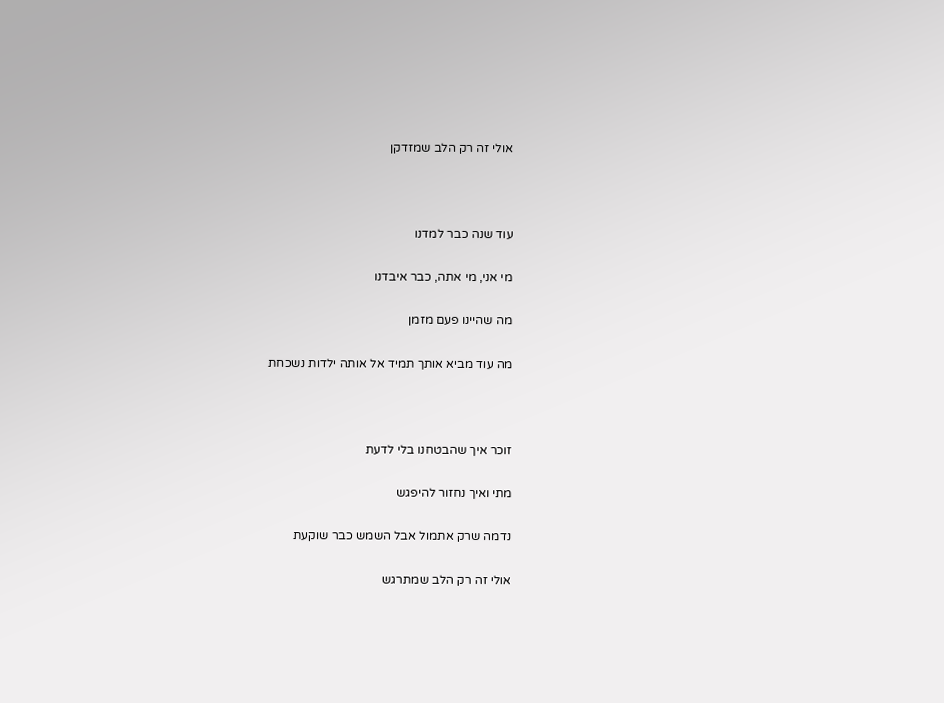אולי זה רק הלב שמזדקן



עוד שנה כבר למדנו

מי אני, מי אתה, כבר איבדנו

מה שהיינו פעם מזמן

מה עוד מביא אותך תמיד אל אותה ילדות נשכחת



זוכר איך שהבטחנו בלי לדעת

מתי ואיך נחזור להיפגש

נדמה שרק אתמול אבל השמש כבר שוקעת

אולי זה רק הלב שמתרגש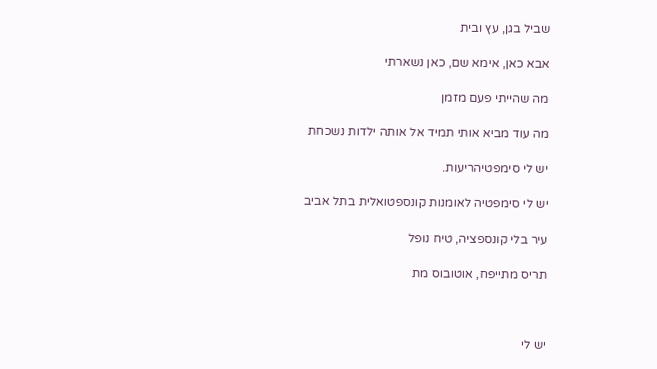שביל בגן, עץ ובית

אבא כאן, אימא שם, כאן נשארתי

מה שהייתי פעם מזמן

מה עוד מביא אותי תמיד אל אותה ילדות נשכחת

יש לי סימפטיהריעות.

יש לי סימפטיה לאומנות קונספטואלית בתל אביב

עיר בלי קונספציה, טיח נופל

תריס מתייפח, אוטובוס מת



יש לי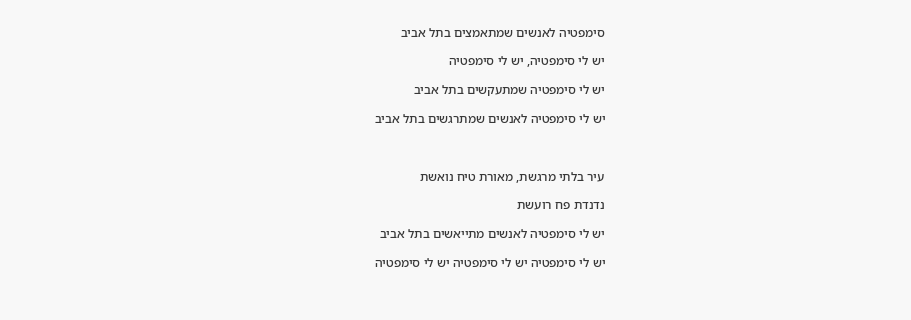סימפטיה לאנשים שמתאמצים בתל אביב

יש לי סימפטיה, יש לי סימפטיה

יש לי סימפטיה שמתעקשים בתל אביב

יש לי סימפטיה לאנשים שמתרגשים בתל אביב



עיר בלתי מרגשת, מאורת טיח נואשת

נדנדת פח רועשת

יש לי סימפטיה לאנשים מתייאשים בתל אביב

יש לי סימפטיה יש לי סימפטיה יש לי סימפטיה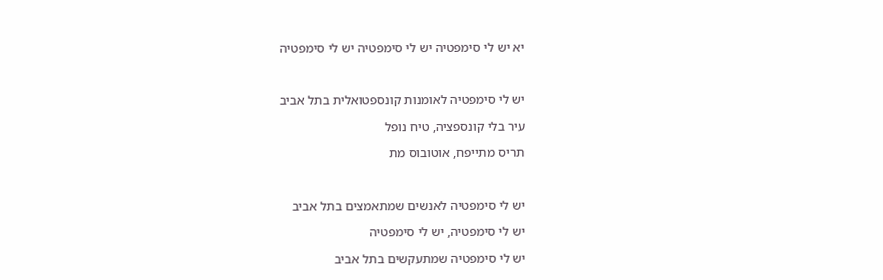יא יש לי סימפטיה יש לי סימפטיה יש לי סימפטיה



יש לי סימפטיה לאומנות קונספטואלית בתל אביב

עיר בלי קונספציה, טיח נופל

תריס מתייפח, אוטובוס מת



יש לי סימפטיה לאנשים שמתאמצים בתל אביב

יש לי סימפטיה, יש לי סימפטיה

יש לי סימפטיה שמתעקשים בתל אביב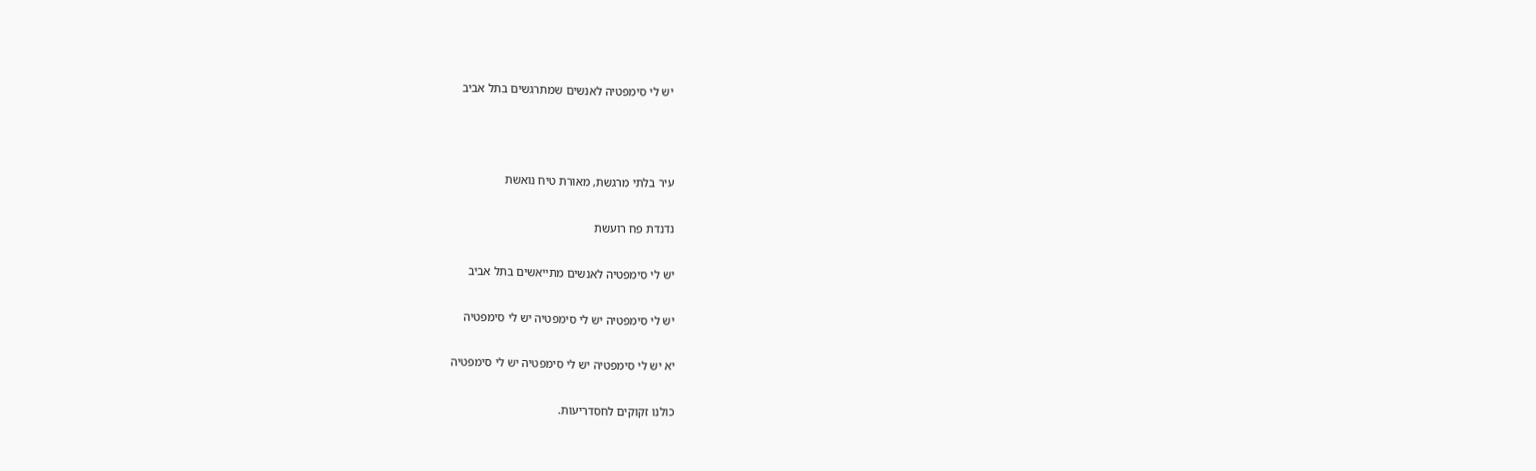יש לי סימפטיה לאנשים שמתרגשים בתל אביב



עיר בלתי מרגשת, מאורת טיח נואשת

נדנדת פח רועשת

יש לי סימפטיה לאנשים מתייאשים בתל אביב

יש לי סימפטיה יש לי סימפטיה יש לי סימפטיה

יא יש לי סימפטיה יש לי סימפטיה יש לי סימפטיה

כולנו זקוקים לחסדריעות.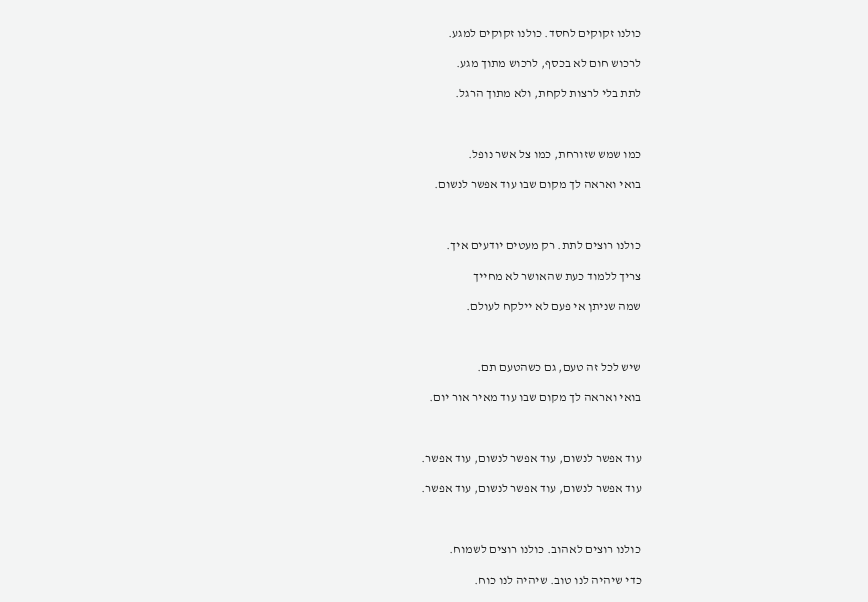כולנו זקוקים לחסד. כולנו זקוקים למגע.

לרכוש חום לא בכסף, לרכוש מתוך מגע.

לתת בלי לרצות לקחת, ולא מתוך הרגל.



כמו שמש שזורחת, כמו צל אשר נופל.

בואי ואראה לך מקום שבו עוד אפשר לנשום.



כולנו רוצים לתת. רק מעטים יודעים איך.

צריך ללמוד כעת שהאושר לא מחייך

שמה שניתן אי פעם לא יילקח לעולם.



שיש לכל זה טעם, גם כשהטעם תם.

בואי ואראה לך מקום שבו עוד מאיר אור יום.



עוד אפשר לנשום, עוד אפשר לנשום, עוד אפשר.

עוד אפשר לנשום, עוד אפשר לנשום, עוד אפשר.



כולנו רוצים לאהוב. כולנו רוצים לשמוח.

כדי שיהיה לנו טוב. שיהיה לנו כוח.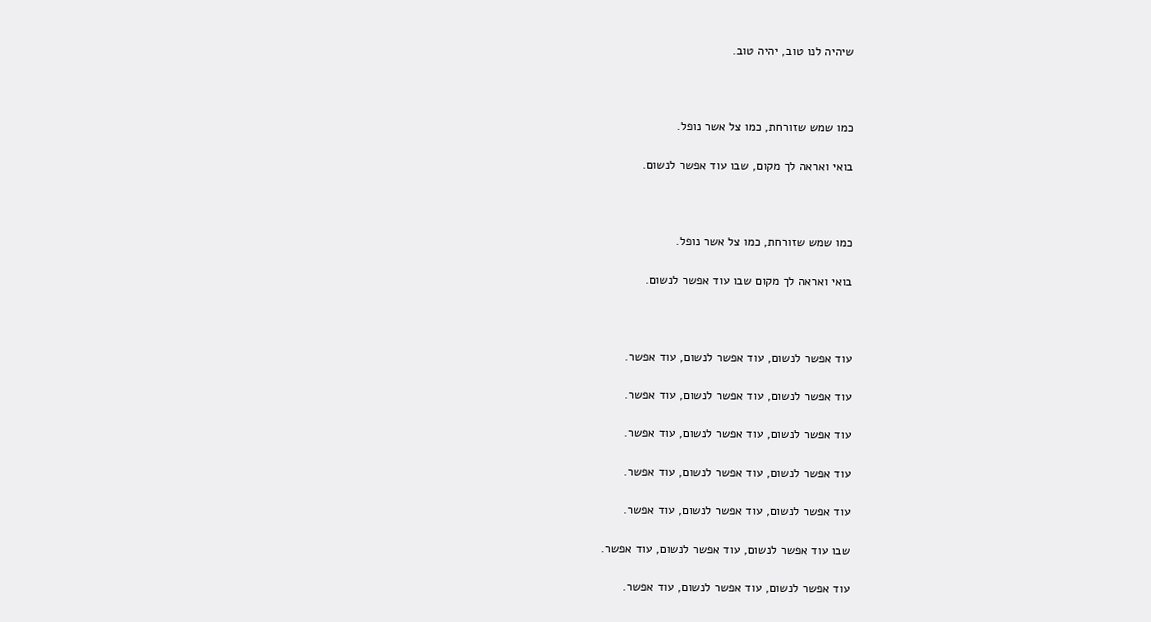שיהיה לנו טוב, יהיה טוב.



כמו שמש שזורחת, כמו צל אשר נופל.

בואי ואראה לך מקום, שבו עוד אפשר לנשום.



כמו שמש שזורחת, כמו צל אשר נופל.

בואי ואראה לך מקום שבו עוד אפשר לנשום.



עוד אפשר לנשום, עוד אפשר לנשום, עוד אפשר.

עוד אפשר לנשום, עוד אפשר לנשום, עוד אפשר.

עוד אפשר לנשום, עוד אפשר לנשום, עוד אפשר.

עוד אפשר לנשום, עוד אפשר לנשום, עוד אפשר.

עוד אפשר לנשום, עוד אפשר לנשום, עוד אפשר.

שבו עוד אפשר לנשום, עוד אפשר לנשום, עוד אפשר.

עוד אפשר לנשום, עוד אפשר לנשום, עוד אפשר.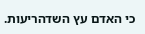כי האדם עץ השדהריעות.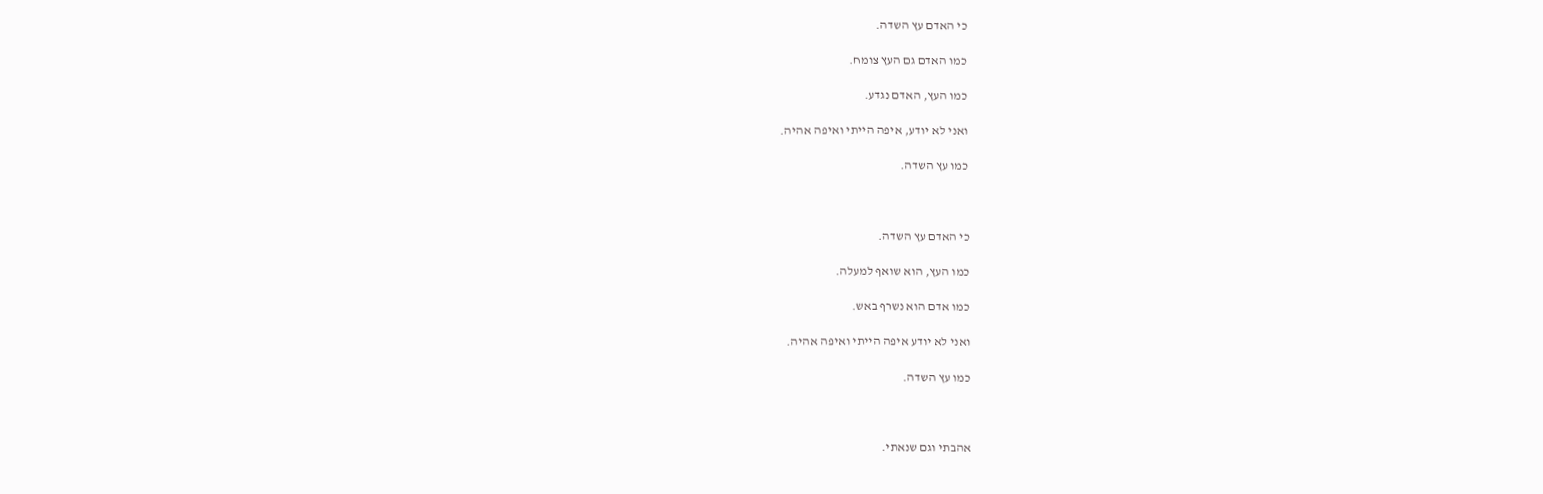כי האדם עץ השדה.

כמו האדם גם העץ צומח.

כמו העץ, האדם נגדע.

ואני לא יודע, איפה הייתי ואיפה אהיה.

כמו עץ השדה.



כי האדם עץ השדה.

כמו העץ, הוא שואף למעלה.

כמו אדם הוא נשרף באש.

ואני לא יודע איפה הייתי ואיפה אהיה.

כמו עץ השדה.



אהבתי וגם שנאתי.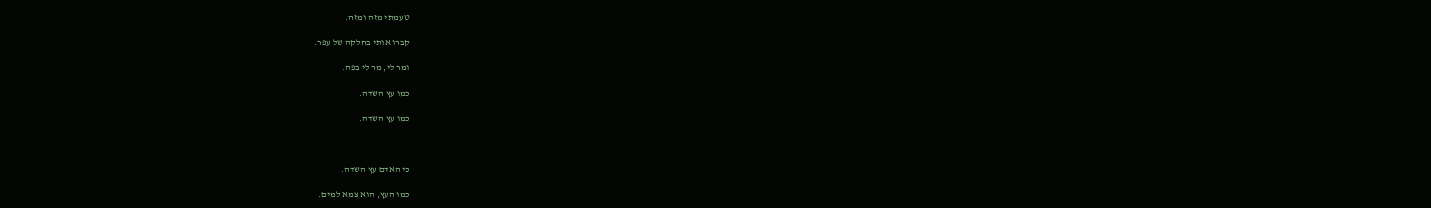טעמתי מזה ומזה.

קברו אותי בחלקה של עפר.

ומר לי, מר לי בפה.

כמו עץ השדה.

כמו עץ השדה.



כי האדם עץ השדה.

כמו העץ, הוא צמא למים.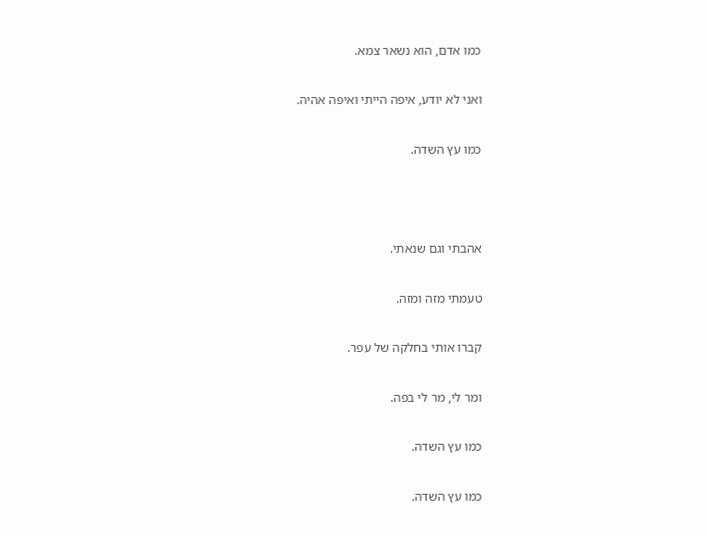כמו אדם, הוא נשאר צמא.

ואני לא יודע, איפה הייתי ואיפה אהיה.

כמו עץ השדה.



אהבתי וגם שנאתי.

טעמתי מזה ומזה.

קברו אותי בחלקה של עפר.

ומר לי, מר לי בפה.

כמו עץ השדה.

כמו עץ השדה.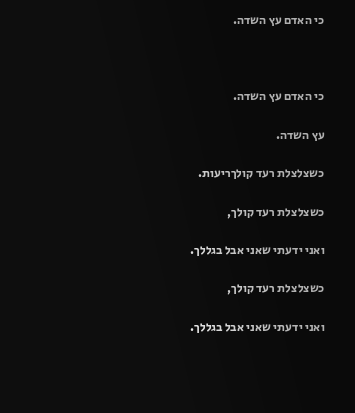כי האדם עץ השדה.



כי האדם עץ השדה.

עץ השדה.

כשצלצלת רעד קולךריעות.

כשצלצלת רעד קולך,

ואני ידעתי שאני אבל בגללך.

כשצלצלת רעד קולך,

ואני ידעתי שאני אבל בגללך.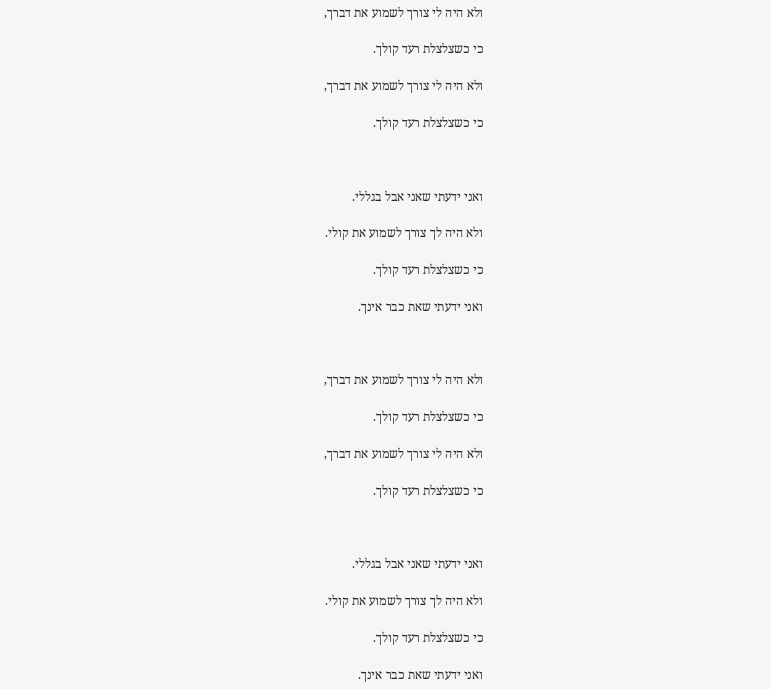ולא היה לי צורך לשמוע את דברך,

כי כשצלצלת רעד קולך.

ולא היה לי צורך לשמוע את דברך,

כי כשצלצלת רעד קולך.



ואני ידעתי שאני אבל בגללי.

ולא היה לך צורך לשמוע את קולי.

כי כשצלצלת רעד קולך.

ואני ידעתי שאת כבר אינך.



ולא היה לי צורך לשמוע את דברך,

כי כשצלצלת רעד קולך.

ולא היה לי צורך לשמוע את דברך,

כי כשצלצלת רעד קולך.



ואני ידעתי שאני אבל בגללי.

ולא היה לך צורך לשמוע את קולי.

כי כשצלצלת רעד קולך.

ואני ידעתי שאת כבר אינך.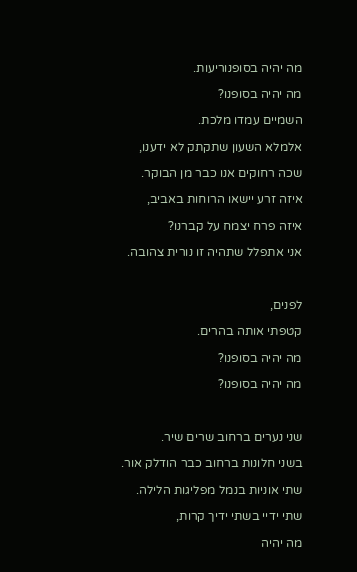מה יהיה בסופנוריעות.

מה יהיה בסופנו?

השמיים עמדו מלכת.

אלמלא השעון שתקתק לא ידענו,

שכה רחוקים אנו כבר מן הבוקר.

איזה זרע יישאו הרוחות באביב,

איזה פרח יצמח על קברנו?

אני אתפלל שתהיה זו נורית צהובה.



לפנים,

קטפתי אותה בהרים.

מה יהיה בסופנו?

מה יהיה בסופנו?



שני נערים ברחוב שרים שיר.

בשני חלונות ברחוב כבר הודלק אור.

שתי אוניות בנמל מפליגות הלילה.

שתי ידיי בשתי ידיך קרות,

מה יהיה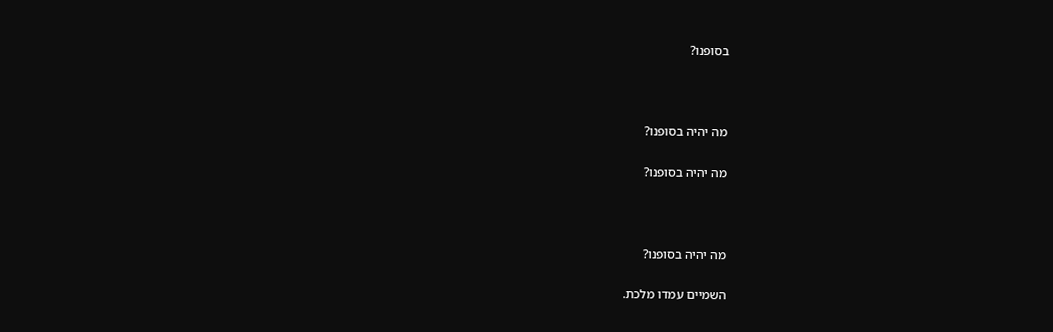בסופנו?



מה יהיה בסופנו?

מה יהיה בסופנו?



מה יהיה בסופנו?

השמיים עמדו מלכת.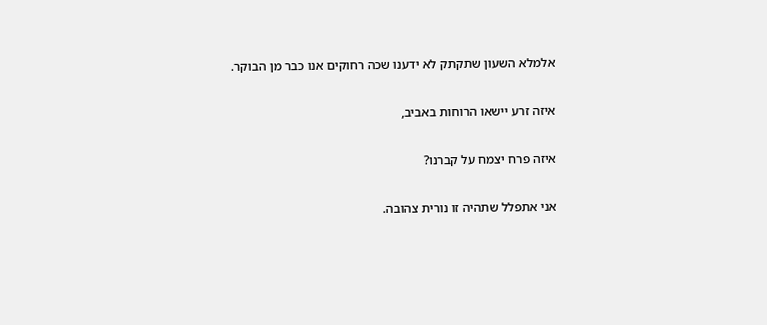אלמלא השעון שתקתק לא ידענו שכה רחוקים אנו כבר מן הבוקר.

איזה זרע יישאו הרוחות באביב,

איזה פרח יצמח על קברנו?

אני אתפלל שתהיה זו נורית צהובה.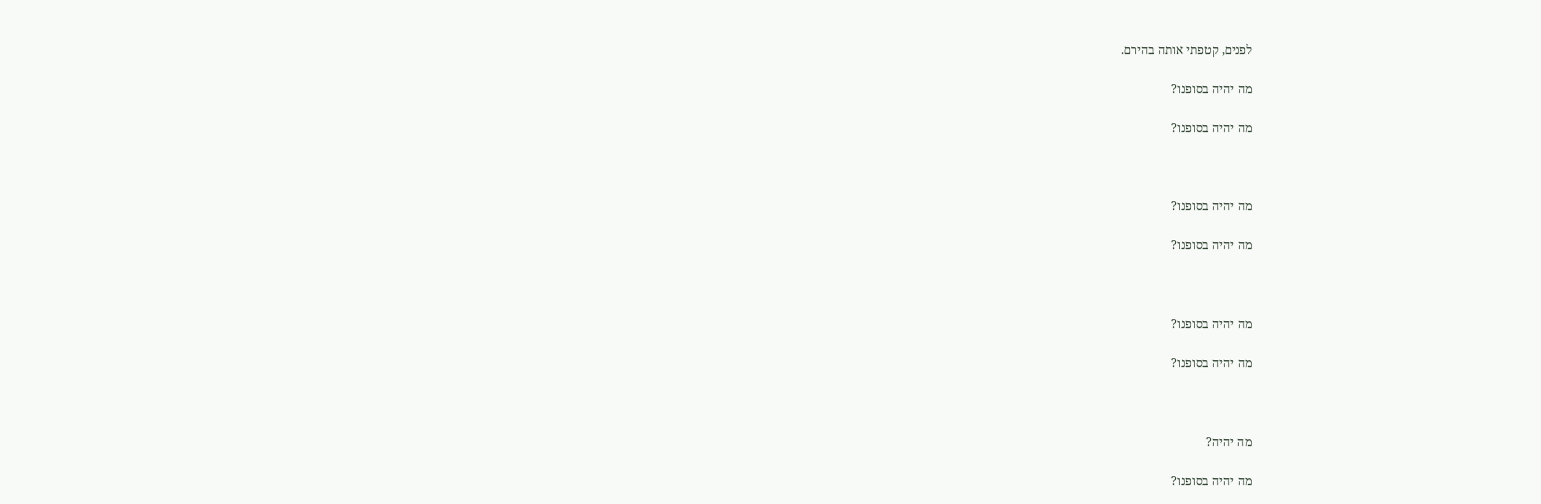לפנים, קטפתי אותה בהירם.

מה יהיה בסופנו?

מה יהיה בסופנו?



מה יהיה בסופנו?

מה יהיה בסופנו?



מה יהיה בסופנו?

מה יהיה בסופנו?



מה יהיה?

מה יהיה בסופנו?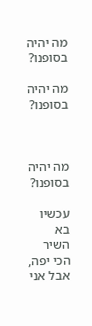מה יהיה בסופנו?

מה יהיה בסופנו?



מה יהיה בסופנו?

עכשיו בא השיר הכי יפה, אבל אני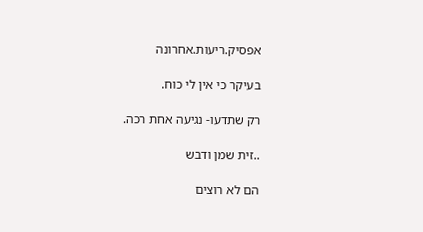אפסיק.ריעות.אחרונה

בעיקר כי אין לי כוח.

רק שתדעו- נגיעה אחת רכה.

..זית שמן ודבש

הם לא רוצים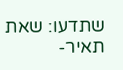שתדעו: שאת תאיר-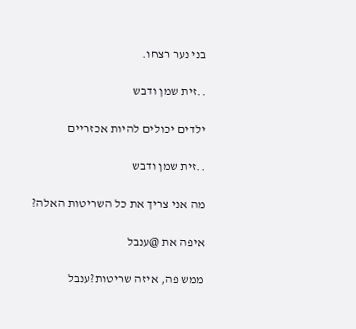בני נער רצחו.

..זית שמן ודבש

ילדים יכולים להיות אכזריים

..זית שמן ודבש

מה אני צריך את כל השריטות האלה?

איפה את @ענבל

ממש פה, איזה שריטות?ענבל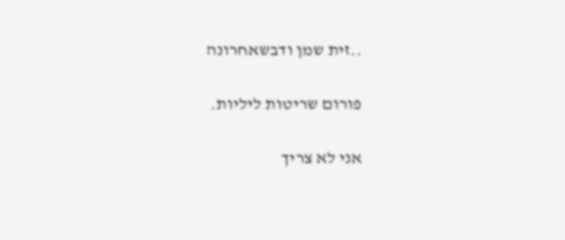..זית שמן ודבשאחרונה

פורום שריטות ליליות.

אני לא צריך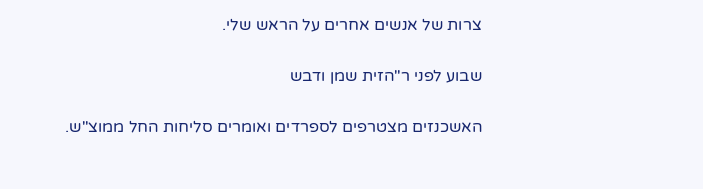צרות של אנשים אחרים על הראש שלי.

שבוע לפני ר"הזית שמן ודבש

האשכנזים מצטרפים לספרדים ואומרים סליחות החל ממוצ"ש.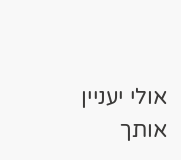אולי יעניין אותך